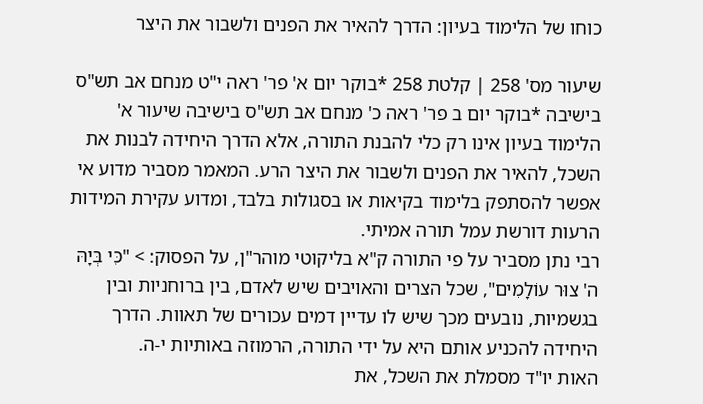כוחו של הלימוד בעיון: הדרך להאיר את הפנים ולשבור את היצר

שיעור מס' 258 | קלטת 258 *בוקר יום א' פר' ראה י"ט מנחם אב תש"ס בישיבה *בוקר יום ב פר' ראה כ' מנחם אב תש"ס בישיבה שיעור א'
הלימוד בעיון אינו רק כלי להבנת התורה, אלא הדרך היחידה לבנות את השכל, להאיר את הפנים ולשבור את היצר הרע. המאמר מסביר מדוע אי אפשר להסתפק בלימוד בקיאות או בסגולות בלבד, ומדוע עקירת המידות הרעות דורשת עמל תורה אמיתי.
רבי נתן מסביר על פי התורה ק"א בליקוטי מוהר"ן, על הפסוק: > "כִּי בְּיָהּ ה' צוּר עוֹלָמִים", שכל הצרים והאויבים שיש לאדם, בין ברוחניות ובין בגשמיות, נובעים מכך שיש לו עדיין דמים עכורים של תאוות. הדרך היחידה להכניע אותם היא על ידי התורה, הרמוזה באותיות י-ה.
האות יו"ד מסמלת את השכל, את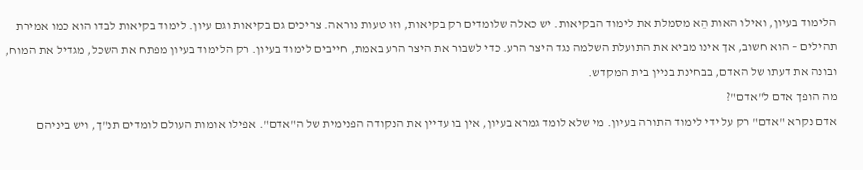הלימוד בעיון, ואילו האות הֵא מסמלת את לימוד הבקיאות. יש כאלה שלומדים רק בקיאות, וזו טעות נוראה. צריכים גם בקיאות וגם עיון. לימוד בקיאות לבדו הוא כמו אמירת תהילים – הוא חשוב, אך אינו מביא את התועלת השלמה נגד היצר הרע. כדי לשבור את היצר הרע באמת, חייבים לימוד בעיון. רק הלימוד בעיון מפתח את השכל, מגדיל את המוח, ובונה את דעתו של האדם, בבחינת בניין בית המקדש.
מה הופך אדם ל"אדם"?
אדם נקרא "אדם" רק על ידי לימוד התורה בעיון. מי שלא לומד גמרא בעיון, אין בו עדיין את הנקודה הפנימית של ה"אדם". אפילו אומות העולם לומדים תנ"ך, ויש ביניהם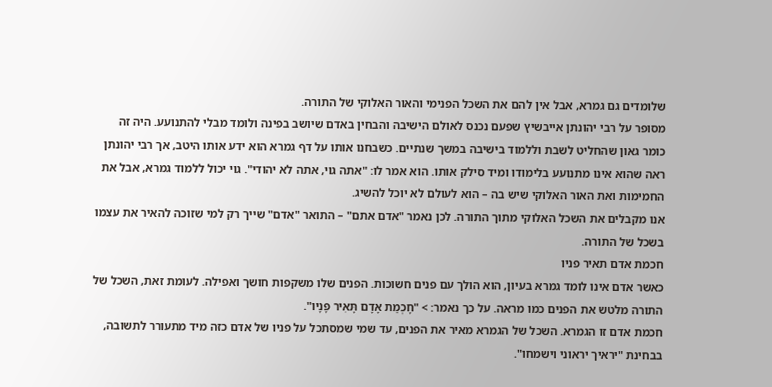שלומדים גם גמרא, אבל אין להם את השכל הפנימי והאור האלוקי של התורה.
מסופר על רבי יהונתן אייבשיץ שפעם נכנס לאולם הישיבה והבחין באדם שיושב בפינה ולומד מבלי להתנועע. היה זה כומר גאון שהחליט לשבת וללמוד בישיבה במשך שנתיים. כשבחנו אותו על דף גמרא הוא ידע אותו היטב, אך רבי יהונתן ראה שהוא אינו מתנועע בלימודו ומיד סילק אותו. הוא אמר לו: "אתה גוי, אתה לא יהודי". גוי יכול ללמוד גמרא, אבל את החמימות ואת האור האלוקי שיש בה – הוא לעולם לא יוכל להשיג.
אנו מקבלים את השכל האלוקי מתוך התורה. לכן נאמר "אדם אתם" – התואר "אדם" שייך רק למי שזוכה להאיר את עצמו בשכל של התורה.
חכמת אדם תאיר פניו
כאשר אדם אינו לומד גמרא בעיון, הוא הולך עם פנים חשוכות. הפנים שלו משקפות חושך ואפילה. לעומת זאת, השכל של התורה מלטש את הפנים כמו מראה. על כך נאמר: > "חָכְמַת אָדָם תָּאִיר פָּנָיו".
חכמת אדם זו הגמרא. השכל של הגמרא מאיר את הפנים, עד שמי שמסתכל על פניו של אדם כזה מיד מתעורר לתשובה, בבחינת "יראיך יראוני וישמחו".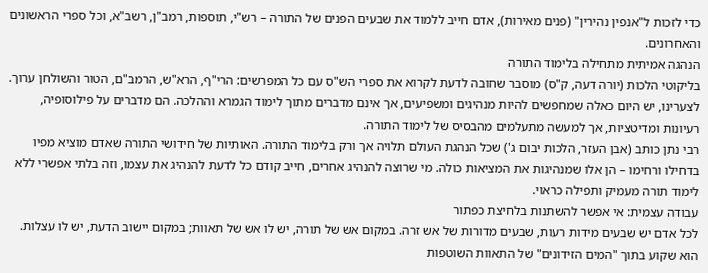כדי לזכות ל"אנפין נהירין" (פנים מאירות), אדם חייב ללמוד את שבעים הפנים של התורה – רש"י, תוספות, רמב"ן, רשב"א, וכל ספרי הראשונים והאחרונים.
הנהגה אמיתית מתחילה בלימוד התורה
בליקוטי הלכות (יורה דעה, ק"ס) מוסבר שחובה לדעת לקרוא את ספרי הש"ס עם כל המפרשים: הרי"ף, הרא"ש, הרמב"ם, הטור והשולחן ערוך. לצערינו, יש היום כאלה שמחפשים להיות מנהיגים ומשפיעים, אך אינם מדברים מתוך לימוד הגמרא וההלכה. הם מדברים על פילוסופיה, רעיונות ומדיטציות, אך למעשה מתעלמים מהבסיס של לימוד התורה.
רבי נתן כותב (אבן העזר, הלכות יבום ג') שכל הנהגת העולם תלויה אך ורק בלימוד התורה. האותיות של חידושי התורה שאדם מוציא מפיו בדחילו ורחימו – הן אלו שמנהיגות את המציאות כולה. מי שרוצה להנהיג אחרים, חייב קודם כל לדעת להנהיג את עצמו, וזה בלתי אפשרי ללא לימוד תורה מעמיק ותפילה כראוי.
עבודה עצמית: אי אפשר להשתנות בלחיצת כפתור
לכל אדם יש שבעים מידות רעות, שבעים מדורות של אש זרה. במקום אש של תורה, יש לו אש של תאוות; במקום יישוב הדעת, יש לו עצלות. הוא שקוע בתוך "המים הזידונים" של התאוות השוטפות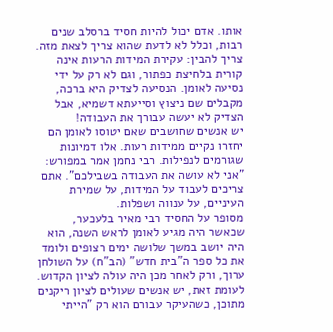אותו. אדם יכול להיות חסיד ברסלב שנים רבות, וכלל לא לדעת שהוא צריך לצאת מזה.
צריך להבין: עקירת המידות הרעות אינה קורית בלחיצת כפתור, וגם לא רק על ידי נסיעה לאומן. הנסיעה לצדיק היא ברכה, מקבלים שם ניצוץ וסייעתא דשמיא, אבל הצדיק לא יעשה עבורך את העבודה!
יש אנשים שחושבים שאם יטוסו לאומן הם יחזרו נקיים ממידות רעות. אלו דמיונות שגורמים לנפילות. רבי נחמן אמר במפורש: "אני לא עושה את העבודה בשבילכם". אתם צריכים לעבוד על המידות, על שמירת העיניים, על ענווה ושפלות.
מסופר על החסיד רבי מאיר בלעכער, שכאשר היה מגיע לאומן לראש השנה, הוא היה יושב במשך שלושה ימים רצופים ולומד את כל ספר ה"בית חדש" (הב"ח) על השולחן ערוך, ורק לאחר מכן היה עולה לציון הקדוש. לעומת זאת, יש אנשים שעולים לציון ריקנים מתוכן, כשהעיקר עבורם הוא רק "הייתי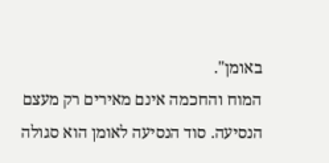באומן".
המוח והחכמה אינם מאירים רק מעצם הנסיעה. סוד הנסיעה לאומן הוא סגולה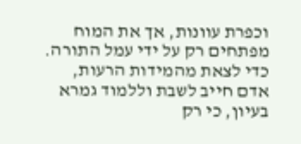וכפרת עוונות, אך את המוח מפתחים רק על ידי עמל התורה. כדי לצאת מהמידות הרעות, אדם חייב לשבת וללמוד גמרא בעיון, כי רק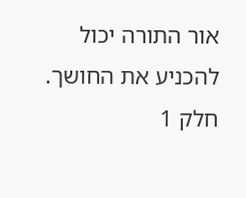אור התורה יכול להכניע את החושך.
חלק 1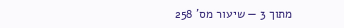מתוך 3 — שיעור מס' 258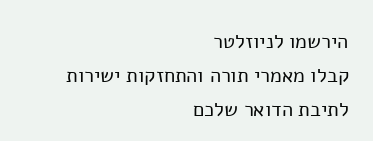הירשמו לניוזלטר
קבלו מאמרי תורה והתחזקות ישירות לתיבת הדואר שלכם